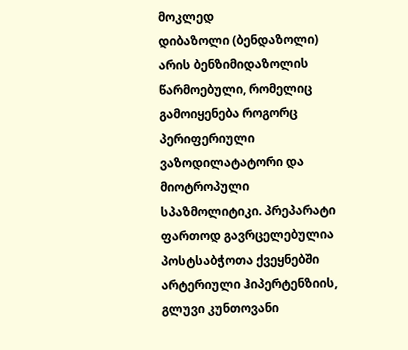მოკლედ
დიბაზოლი (ბენდაზოლი) არის ბენზიმიდაზოლის წარმოებული, რომელიც გამოიყენება როგორც პერიფერიული ვაზოდილატატორი და მიოტროპული სპაზმოლიტიკი. პრეპარატი ფართოდ გავრცელებულია პოსტსაბჭოთა ქვეყნებში არტერიული ჰიპერტენზიის, გლუვი კუნთოვანი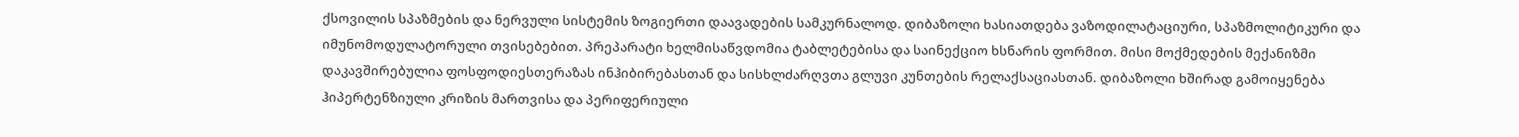ქსოვილის სპაზმების და ნერვული სისტემის ზოგიერთი დაავადების სამკურნალოდ. დიბაზოლი ხასიათდება ვაზოდილატაციური, სპაზმოლიტიკური და იმუნომოდულატორული თვისებებით. პრეპარატი ხელმისაწვდომია ტაბლეტებისა და საინექციო ხსნარის ფორმით. მისი მოქმედების მექანიზმი დაკავშირებულია ფოსფოდიესთერაზას ინჰიბირებასთან და სისხლძარღვთა გლუვი კუნთების რელაქსაციასთან. დიბაზოლი ხშირად გამოიყენება ჰიპერტენზიული კრიზის მართვისა და პერიფერიული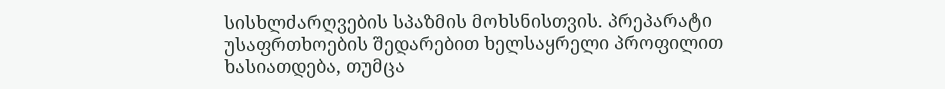სისხლძარღვების სპაზმის მოხსნისთვის. პრეპარატი უსაფრთხოების შედარებით ხელსაყრელი პროფილით ხასიათდება, თუმცა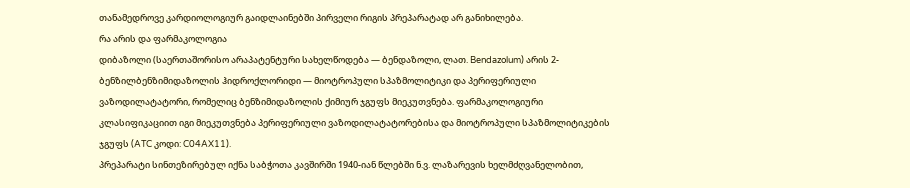თანამედროვე კარდიოლოგიურ გაიდლაინებში პირველი რიგის პრეპარატად არ განიხილება.
რა არის და ფარმაკოლოგია
დიბაზოლი (საერთაშორისო არაპატენტური სახელწოდება — ბენდაზოლი, ლათ. Bendazolum) არის 2-ბენზილბენზიმიდაზოლის ჰიდროქლორიდი — მიოტროპული სპაზმოლიტიკი და პერიფერიული ვაზოდილატატორი, რომელიც ბენზიმიდაზოლის ქიმიურ ჯგუფს მიეკუთვნება. ფარმაკოლოგიური კლასიფიკაციით იგი მიეკუთვნება პერიფერიული ვაზოდილატატორებისა და მიოტროპული სპაზმოლიტიკების ჯგუფს (ATC კოდი: C04AX11).
პრეპარატი სინთეზირებულ იქნა საბჭოთა კავშირში 1940-იან წლებში ნ.ვ. ლაზარევის ხელმძღვანელობით,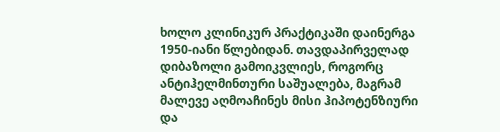ხოლო კლინიკურ პრაქტიკაში დაინერგა 1950-იანი წლებიდან. თავდაპირველად დიბაზოლი გამოიკვლიეს, როგორც ანტიჰელმინთური საშუალება, მაგრამ მალევე აღმოაჩინეს მისი ჰიპოტენზიური და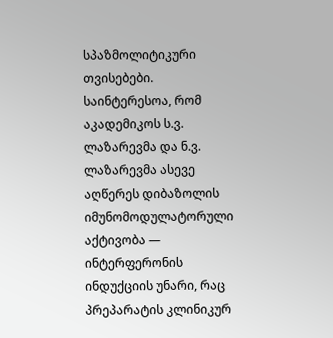სპაზმოლიტიკური თვისებები. საინტერესოა, რომ აკადემიკოს ს.ვ. ლაზარევმა და ნ.ვ. ლაზარევმა ასევე აღწერეს დიბაზოლის იმუნომოდულატორული აქტივობა — ინტერფერონის ინდუქციის უნარი, რაც პრეპარატის კლინიკურ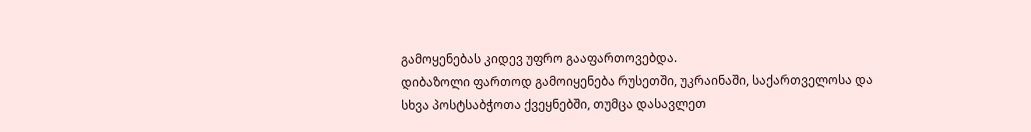გამოყენებას კიდევ უფრო გააფართოვებდა.
დიბაზოლი ფართოდ გამოიყენება რუსეთში, უკრაინაში, საქართველოსა და სხვა პოსტსაბჭოთა ქვეყნებში, თუმცა დასავლეთ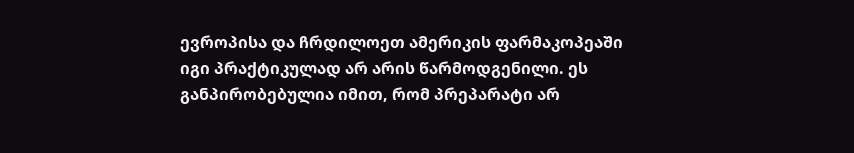ევროპისა და ჩრდილოეთ ამერიკის ფარმაკოპეაში იგი პრაქტიკულად არ არის წარმოდგენილი. ეს განპირობებულია იმით, რომ პრეპარატი არ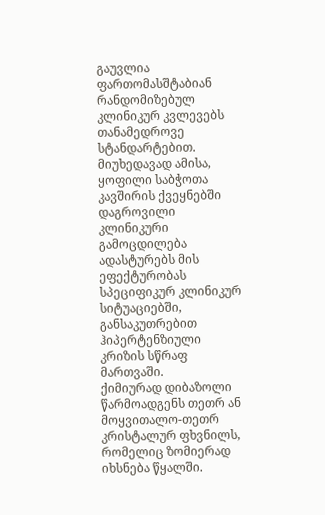გაუვლია ფართომასშტაბიან რანდომიზებულ კლინიკურ კვლევებს თანამედროვე სტანდარტებით. მიუხედავად ამისა, ყოფილი საბჭოთა კავშირის ქვეყნებში დაგროვილი კლინიკური გამოცდილება ადასტურებს მის ეფექტურობას სპეციფიკურ კლინიკურ სიტუაციებში, განსაკუთრებით ჰიპერტენზიული კრიზის სწრაფ მართვაში.
ქიმიურად დიბაზოლი წარმოადგენს თეთრ ან მოყვითალო-თეთრ კრისტალურ ფხვნილს, რომელიც ზომიერად იხსნება წყალში.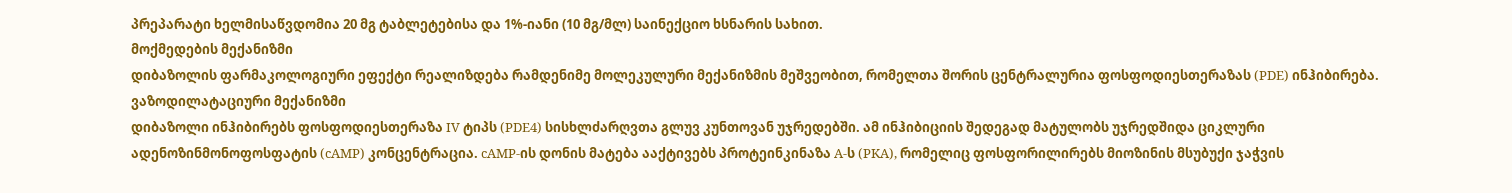პრეპარატი ხელმისაწვდომია 20 მგ ტაბლეტებისა და 1%-იანი (10 მგ/მლ) საინექციო ხსნარის სახით.
მოქმედების მექანიზმი
დიბაზოლის ფარმაკოლოგიური ეფექტი რეალიზდება რამდენიმე მოლეკულური მექანიზმის მეშვეობით, რომელთა შორის ცენტრალურია ფოსფოდიესთერაზას (PDE) ინჰიბირება.
ვაზოდილატაციური მექანიზმი
დიბაზოლი ინჰიბირებს ფოსფოდიესთერაზა IV ტიპს (PDE4) სისხლძარღვთა გლუვ კუნთოვან უჯრედებში. ამ ინჰიბიციის შედეგად მატულობს უჯრედშიდა ციკლური ადენოზინმონოფოსფატის (cAMP) კონცენტრაცია. cAMP-ის დონის მატება ააქტივებს პროტეინკინაზა A-ს (PKA), რომელიც ფოსფორილირებს მიოზინის მსუბუქი ჯაჭვის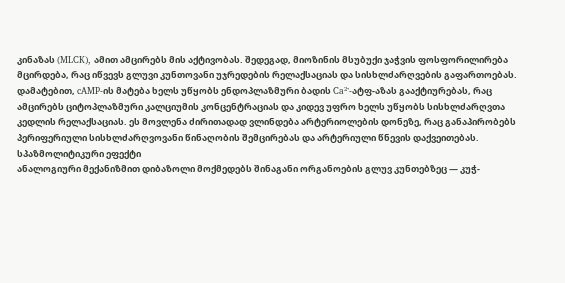კინაზას (MLCK), ამით ამცირებს მის აქტივობას. შედეგად, მიოზინის მსუბუქი ჯაჭვის ფოსფორილირება მცირდება, რაც იწვევს გლუვი კუნთოვანი უჯრედების რელაქსაციას და სისხლძარღვების გაფართოებას.
დამატებით, cAMP-ის მატება ხელს უწყობს ენდოპლაზმური ბადის Ca²⁺-ატფ-აზას გააქტიურებას, რაც ამცირებს ციტოპლაზმური კალციუმის კონცენტრაციას და კიდევ უფრო ხელს უწყობს სისხლძარღვთა კედლის რელაქსაციას. ეს მოვლენა ძირითადად ვლინდება არტერიოლების დონეზე, რაც განაპირობებს პერიფერიული სისხლძარღვოვანი წინაღობის შემცირებას და არტერიული წნევის დაქვეითებას.
სპაზმოლიტიკური ეფექტი
ანალოგიური მექანიზმით დიბაზოლი მოქმედებს შინაგანი ორგანოების გლუვ კუნთებზეც — კუჭ-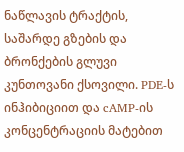ნაწლავის ტრაქტის, საშარდე გზების და ბრონქების გლუვი კუნთოვანი ქსოვილი. PDE-ს ინჰიბიციით და cAMP-ის კონცენტრაციის მატებით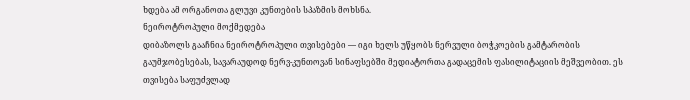ხდება ამ ორგანოთა გლუვი კუნთების სპაზმის მოხსნა.
ნეიროტროპული მოქმედება
დიბაზოლს გააჩნია ნეიროტროპული თვისებები — იგი ხელს უწყობს ნერვული ბოჭკოების გამტარობის გაუმჯობესებას, სავარაუდოდ ნერვ-კუნთოვან სინაფსებში მედიატორთა გადაცემის ფასილიტაციის მეშვეობით. ეს თვისება საფუძვლად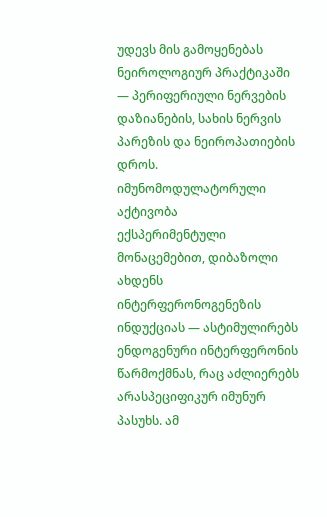უდევს მის გამოყენებას ნეიროლოგიურ პრაქტიკაში — პერიფერიული ნერვების დაზიანების, სახის ნერვის პარეზის და ნეიროპათიების დროს.
იმუნომოდულატორული აქტივობა
ექსპერიმენტული მონაცემებით, დიბაზოლი ახდენს ინტერფერონოგენეზის ინდუქციას — ასტიმულირებს ენდოგენური ინტერფერონის წარმოქმნას, რაც აძლიერებს არასპეციფიკურ იმუნურ პასუხს. ამ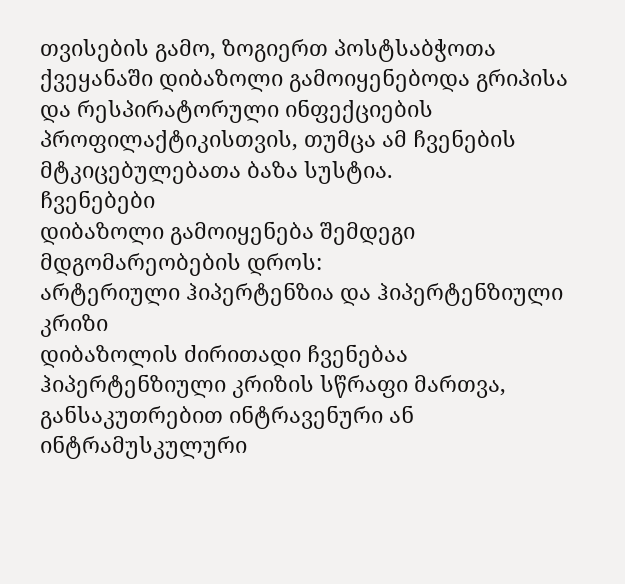თვისების გამო, ზოგიერთ პოსტსაბჭოთა ქვეყანაში დიბაზოლი გამოიყენებოდა გრიპისა და რესპირატორული ინფექციების პროფილაქტიკისთვის, თუმცა ამ ჩვენების მტკიცებულებათა ბაზა სუსტია.
ჩვენებები
დიბაზოლი გამოიყენება შემდეგი მდგომარეობების დროს:
არტერიული ჰიპერტენზია და ჰიპერტენზიული კრიზი
დიბაზოლის ძირითადი ჩვენებაა ჰიპერტენზიული კრიზის სწრაფი მართვა, განსაკუთრებით ინტრავენური ან ინტრამუსკულური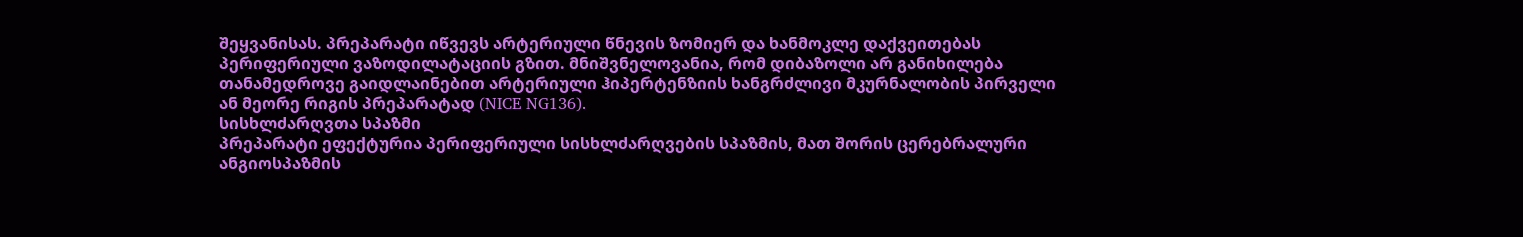შეყვანისას. პრეპარატი იწვევს არტერიული წნევის ზომიერ და ხანმოკლე დაქვეითებას პერიფერიული ვაზოდილატაციის გზით. მნიშვნელოვანია, რომ დიბაზოლი არ განიხილება თანამედროვე გაიდლაინებით არტერიული ჰიპერტენზიის ხანგრძლივი მკურნალობის პირველი ან მეორე რიგის პრეპარატად (NICE NG136).
სისხლძარღვთა სპაზმი
პრეპარატი ეფექტურია პერიფერიული სისხლძარღვების სპაზმის, მათ შორის ცერებრალური ანგიოსპაზმის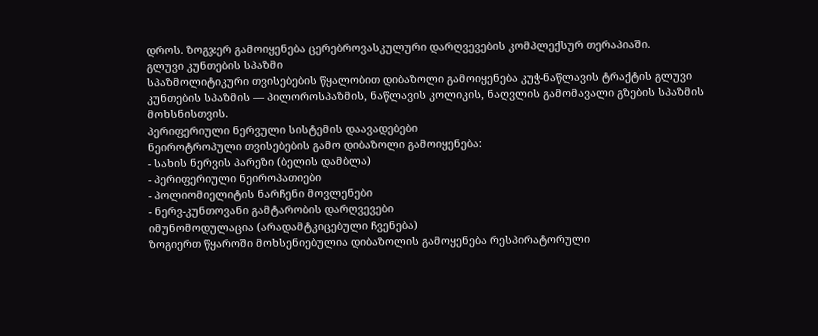დროს. ზოგჯერ გამოიყენება ცერებროვასკულური დარღვევების კომპლექსურ თერაპიაში.
გლუვი კუნთების სპაზმი
სპაზმოლიტიკური თვისებების წყალობით დიბაზოლი გამოიყენება კუჭ-ნაწლავის ტრაქტის გლუვი კუნთების სპაზმის — პილოროსპაზმის, ნაწლავის კოლიკის, ნაღვლის გამომავალი გზების სპაზმის მოხსნისთვის.
პერიფერიული ნერვული სისტემის დაავადებები
ნეიროტროპული თვისებების გამო დიბაზოლი გამოიყენება:
- სახის ნერვის პარეზი (ბელის დამბლა)
- პერიფერიული ნეიროპათიები
- პოლიომიელიტის ნარჩენი მოვლენები
- ნერვ-კუნთოვანი გამტარობის დარღვევები
იმუნომოდულაცია (არადამტკიცებული ჩვენება)
ზოგიერთ წყაროში მოხსენიებულია დიბაზოლის გამოყენება რესპირატორული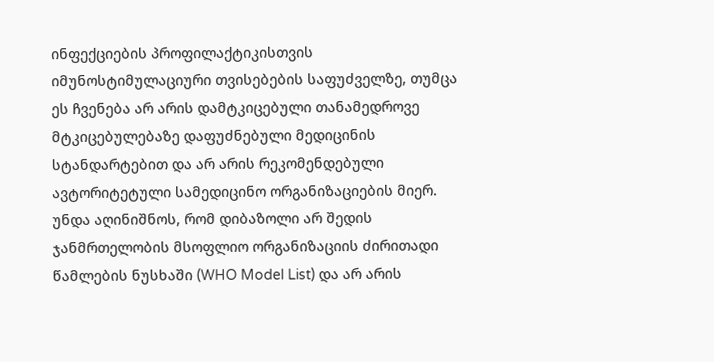ინფექციების პროფილაქტიკისთვის იმუნოსტიმულაციური თვისებების საფუძველზე, თუმცა ეს ჩვენება არ არის დამტკიცებული თანამედროვე მტკიცებულებაზე დაფუძნებული მედიცინის სტანდარტებით და არ არის რეკომენდებული ავტორიტეტული სამედიცინო ორგანიზაციების მიერ.
უნდა აღინიშნოს, რომ დიბაზოლი არ შედის ჯანმრთელობის მსოფლიო ორგანიზაციის ძირითადი წამლების ნუსხაში (WHO Model List) და არ არის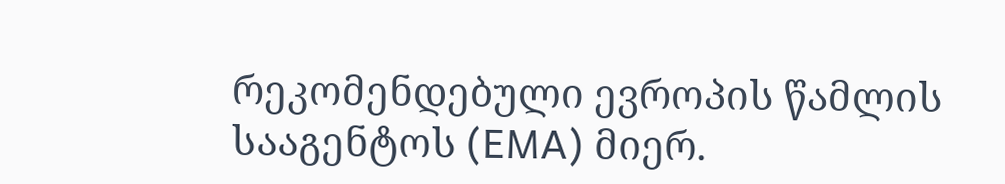რეკომენდებული ევროპის წამლის სააგენტოს (EMA) მიერ.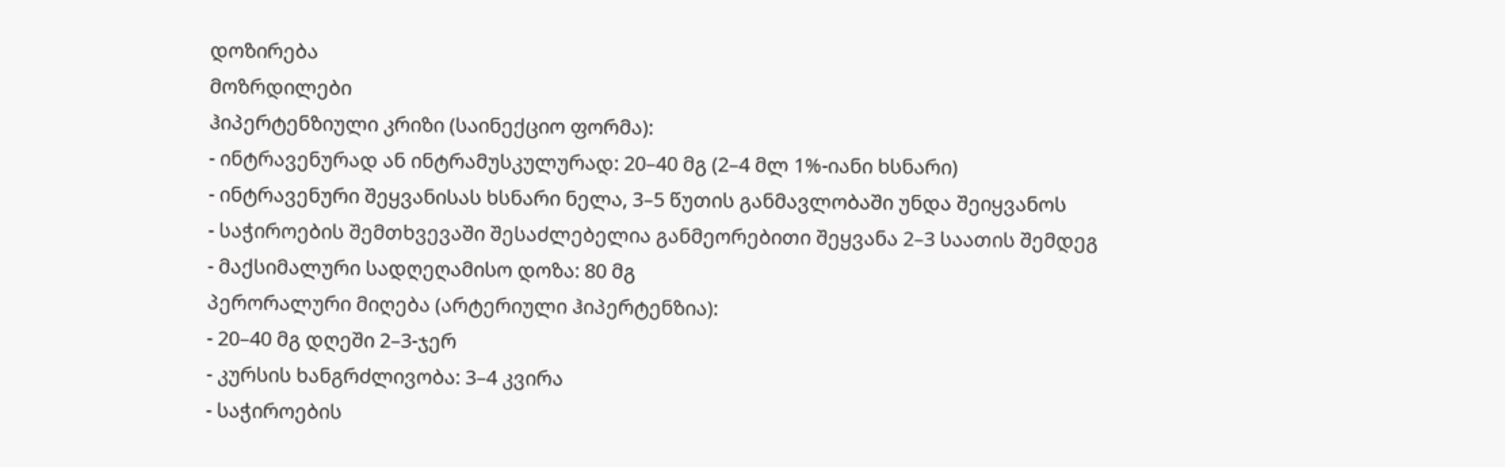დოზირება
მოზრდილები
ჰიპერტენზიული კრიზი (საინექციო ფორმა):
- ინტრავენურად ან ინტრამუსკულურად: 20–40 მგ (2–4 მლ 1%-იანი ხსნარი)
- ინტრავენური შეყვანისას ხსნარი ნელა, 3–5 წუთის განმავლობაში უნდა შეიყვანოს
- საჭიროების შემთხვევაში შესაძლებელია განმეორებითი შეყვანა 2–3 საათის შემდეგ
- მაქსიმალური სადღეღამისო დოზა: 80 მგ
პერორალური მიღება (არტერიული ჰიპერტენზია):
- 20–40 მგ დღეში 2–3-ჯერ
- კურსის ხანგრძლივობა: 3–4 კვირა
- საჭიროების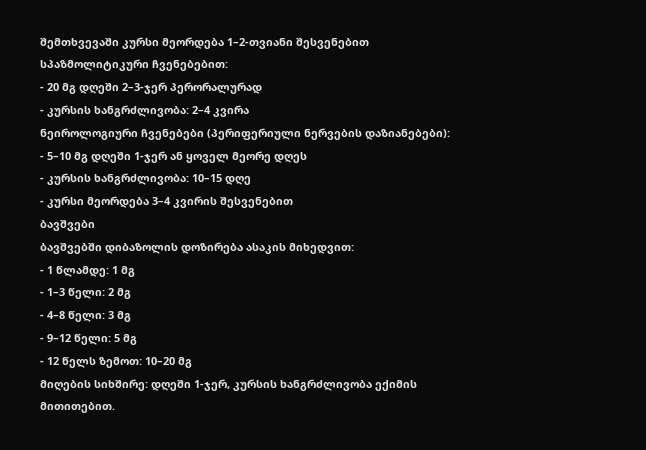შემთხვევაში კურსი მეორდება 1–2-თვიანი შესვენებით
სპაზმოლიტიკური ჩვენებებით:
- 20 მგ დღეში 2–3-ჯერ პერორალურად
- კურსის ხანგრძლივობა: 2–4 კვირა
ნეიროლოგიური ჩვენებები (პერიფერიული ნერვების დაზიანებები):
- 5–10 მგ დღეში 1-ჯერ ან ყოველ მეორე დღეს
- კურსის ხანგრძლივობა: 10–15 დღე
- კურსი მეორდება 3–4 კვირის შესვენებით
ბავშვები
ბავშვებში დიბაზოლის დოზირება ასაკის მიხედვით:
- 1 წლამდე: 1 მგ
- 1–3 წელი: 2 მგ
- 4–8 წელი: 3 მგ
- 9–12 წელი: 5 მგ
- 12 წელს ზემოთ: 10–20 მგ
მიღების სიხშირე: დღეში 1-ჯერ, კურსის ხანგრძლივობა ექიმის მითითებით.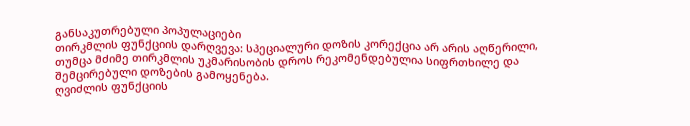განსაკუთრებული პოპულაციები
თირკმლის ფუნქციის დარღვევა: სპეციალური დოზის კორექცია არ არის აღწერილი, თუმცა მძიმე თირკმლის უკმარისობის დროს რეკომენდებულია სიფრთხილე და შემცირებული დოზების გამოყენება.
ღვიძლის ფუნქციის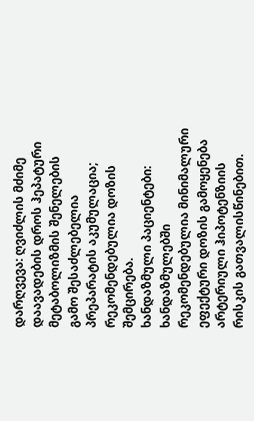დარღვევა: ღვიძლის მძიმე დაავადების დროს ჰეპატური მეტაბოლიზმის შენელების გამო შესაძლებელია პრეპარატის აკუმულაცია; რეკომენდებულია დოზის შემცირება.
ხანდაზმული პაციენტები: ხანდაზმულებში რეკომენდებულია მინიმალური ეფექტური დოზის გამოყენება არტერიული ჰიპოტენზიის რისკის გათვალისწინებით.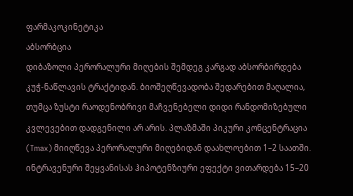ფარმაკოკინეტიკა
აბსორბცია
დიბაზოლი პერორალური მიღების შემდეგ კარგად აბსორბირდება კუჭ-ნაწლავის ტრაქტიდან. ბიოშეღწევადობა შედარებით მაღალია, თუმცა ზუსტი რაოდენობრივი მაჩვენებელი დიდი რანდომიზებული კვლევებით დადგენილი არ არის. პლაზმაში პიკური კონცენტრაცია (Tmax) მიიღწევა პერორალური მიღებიდან დაახლოებით 1–2 საათში. ინტრავენური შეყვანისას ჰიპოტენზიური ეფექტი ვითარდება 15–20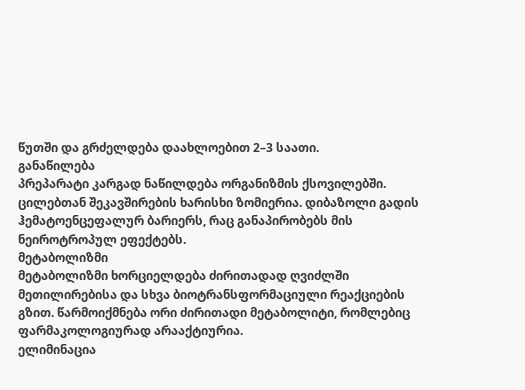წუთში და გრძელდება დაახლოებით 2–3 საათი.
განაწილება
პრეპარატი კარგად ნაწილდება ორგანიზმის ქსოვილებში. ცილებთან შეკავშირების ხარისხი ზომიერია. დიბაზოლი გადის ჰემატოენცეფალურ ბარიერს, რაც განაპირობებს მის ნეიროტროპულ ეფექტებს.
მეტაბოლიზმი
მეტაბოლიზმი ხორციელდება ძირითადად ღვიძლში მეთილირებისა და სხვა ბიოტრანსფორმაციული რეაქციების გზით. წარმოიქმნება ორი ძირითადი მეტაბოლიტი, რომლებიც ფარმაკოლოგიურად არააქტიურია.
ელიმინაცია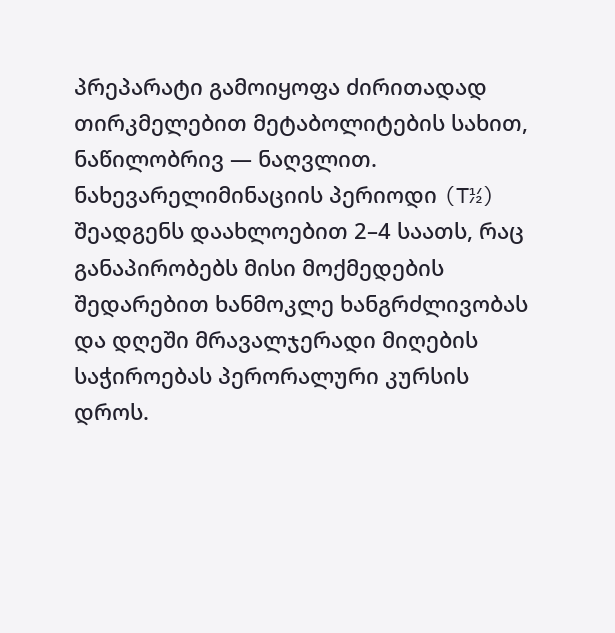პრეპარატი გამოიყოფა ძირითადად თირკმელებით მეტაბოლიტების სახით, ნაწილობრივ — ნაღვლით. ნახევარელიმინაციის პერიოდი (T½) შეადგენს დაახლოებით 2–4 საათს, რაც განაპირობებს მისი მოქმედების შედარებით ხანმოკლე ხანგრძლივობას და დღეში მრავალჯერადი მიღების საჭიროებას პერორალური კურსის დროს.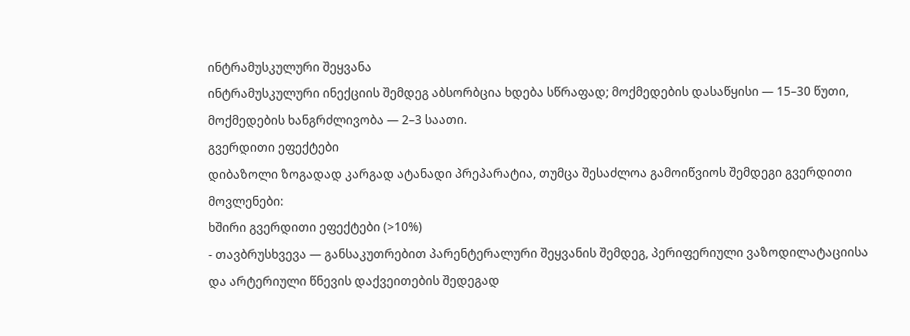ინტრამუსკულური შეყვანა
ინტრამუსკულური ინექციის შემდეგ აბსორბცია ხდება სწრაფად; მოქმედების დასაწყისი — 15–30 წუთი, მოქმედების ხანგრძლივობა — 2–3 საათი.
გვერდითი ეფექტები
დიბაზოლი ზოგადად კარგად ატანადი პრეპარატია, თუმცა შესაძლოა გამოიწვიოს შემდეგი გვერდითი მოვლენები:
ხშირი გვერდითი ეფექტები (>10%)
- თავბრუსხვევა — განსაკუთრებით პარენტერალური შეყვანის შემდეგ, პერიფერიული ვაზოდილატაციისა და არტერიული წნევის დაქვეითების შედეგად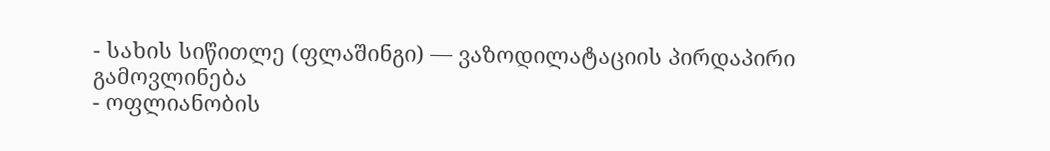- სახის სიწითლე (ფლაშინგი) — ვაზოდილატაციის პირდაპირი გამოვლინება
- ოფლიანობის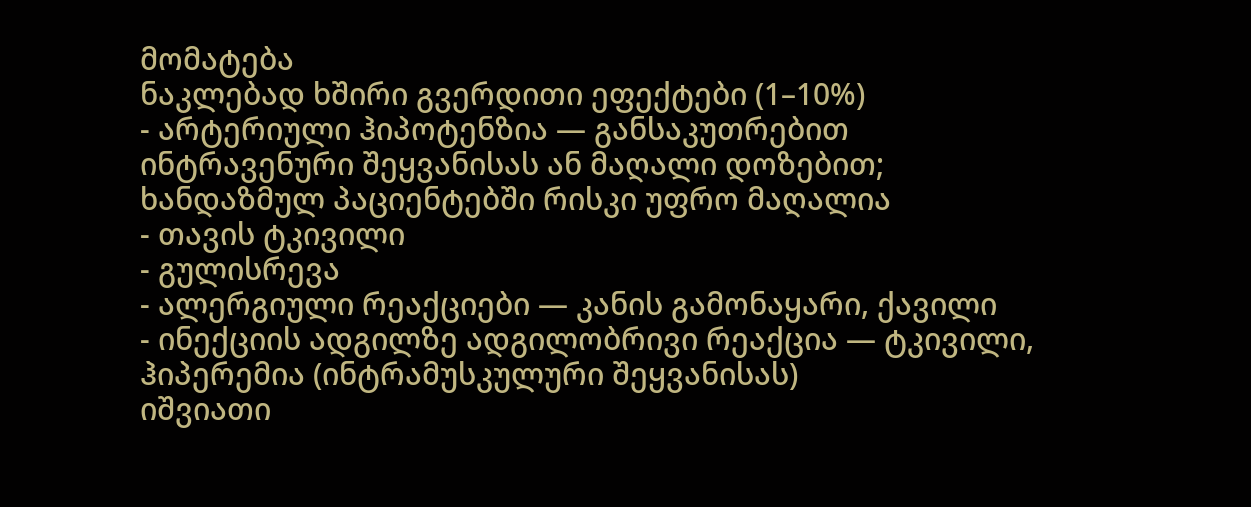მომატება
ნაკლებად ხშირი გვერდითი ეფექტები (1–10%)
- არტერიული ჰიპოტენზია — განსაკუთრებით ინტრავენური შეყვანისას ან მაღალი დოზებით; ხანდაზმულ პაციენტებში რისკი უფრო მაღალია
- თავის ტკივილი
- გულისრევა
- ალერგიული რეაქციები — კანის გამონაყარი, ქავილი
- ინექციის ადგილზე ადგილობრივი რეაქცია — ტკივილი, ჰიპერემია (ინტრამუსკულური შეყვანისას)
იშვიათი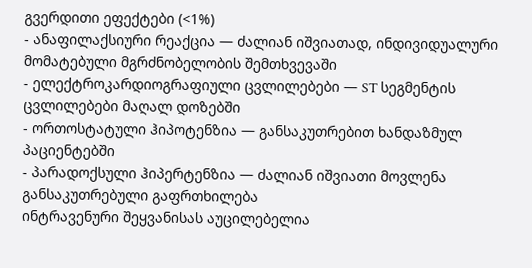გვერდითი ეფექტები (<1%)
- ანაფილაქსიური რეაქცია — ძალიან იშვიათად, ინდივიდუალური მომატებული მგრძნობელობის შემთხვევაში
- ელექტროკარდიოგრაფიული ცვლილებები — ST სეგმენტის ცვლილებები მაღალ დოზებში
- ორთოსტატული ჰიპოტენზია — განსაკუთრებით ხანდაზმულ პაციენტებში
- პარადოქსული ჰიპერტენზია — ძალიან იშვიათი მოვლენა
განსაკუთრებული გაფრთხილება
ინტრავენური შეყვანისას აუცილებელია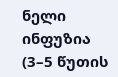ნელი ინფუზია (3–5 წუთის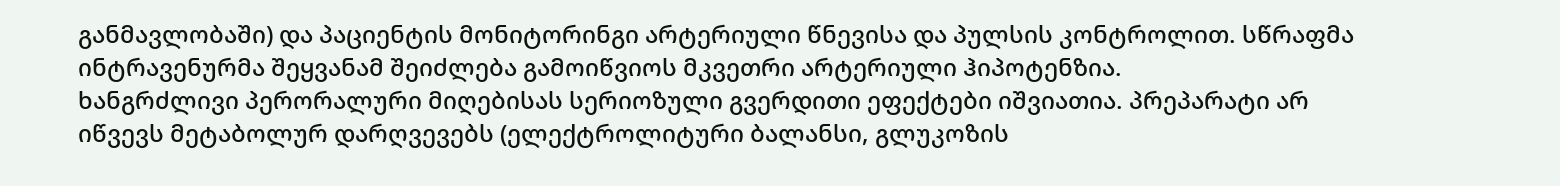განმავლობაში) და პაციენტის მონიტორინგი არტერიული წნევისა და პულსის კონტროლით. სწრაფმა ინტრავენურმა შეყვანამ შეიძლება გამოიწვიოს მკვეთრი არტერიული ჰიპოტენზია.
ხანგრძლივი პერორალური მიღებისას სერიოზული გვერდითი ეფექტები იშვიათია. პრეპარატი არ იწვევს მეტაბოლურ დარღვევებს (ელექტროლიტური ბალანსი, გლუკოზის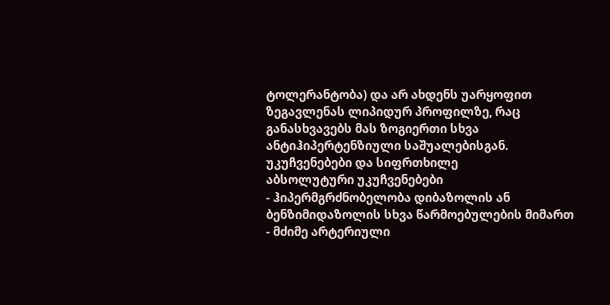ტოლერანტობა) და არ ახდენს უარყოფით ზეგავლენას ლიპიდურ პროფილზე, რაც განასხვავებს მას ზოგიერთი სხვა ანტიჰიპერტენზიული საშუალებისგან.
უკუჩვენებები და სიფრთხილე
აბსოლუტური უკუჩვენებები
- ჰიპერმგრძნობელობა დიბაზოლის ან ბენზიმიდაზოლის სხვა წარმოებულების მიმართ
- მძიმე არტერიული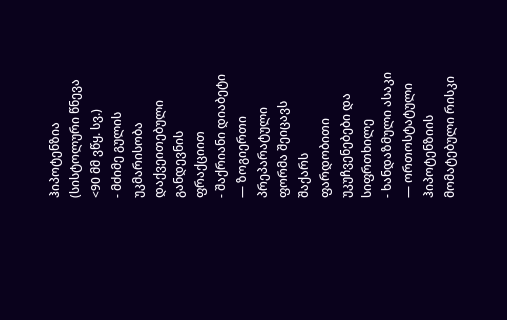ჰიპოტენზია (სისტოლური წნევა <90 მმ ვწყ. სვ.)
- მძიმე გულის უკმარისობა დაქვეითებული განდევნის ფრაქციით
- შაქრიანი დიაბეტი — ზოგიერთი პრეპარატული ფორმა შეიცავს შაქარს
ფარდობითი უკუჩვენებები და სიფრთხილე
- ხანდაზმული ასაკი — ორთოსტატული ჰიპოტენზიის მომატებული რისკი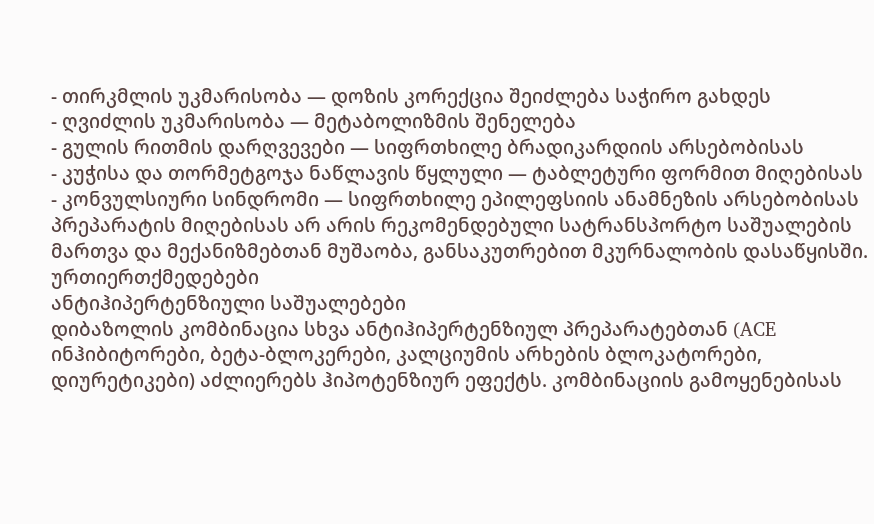- თირკმლის უკმარისობა — დოზის კორექცია შეიძლება საჭირო გახდეს
- ღვიძლის უკმარისობა — მეტაბოლიზმის შენელება
- გულის რითმის დარღვევები — სიფრთხილე ბრადიკარდიის არსებობისას
- კუჭისა და თორმეტგოჯა ნაწლავის წყლული — ტაბლეტური ფორმით მიღებისას
- კონვულსიური სინდრომი — სიფრთხილე ეპილეფსიის ანამნეზის არსებობისას
პრეპარატის მიღებისას არ არის რეკომენდებული სატრანსპორტო საშუალების მართვა და მექანიზმებთან მუშაობა, განსაკუთრებით მკურნალობის დასაწყისში.
ურთიერთქმედებები
ანტიჰიპერტენზიული საშუალებები
დიბაზოლის კომბინაცია სხვა ანტიჰიპერტენზიულ პრეპარატებთან (ACE ინჰიბიტორები, ბეტა-ბლოკერები, კალციუმის არხების ბლოკატორები, დიურეტიკები) აძლიერებს ჰიპოტენზიურ ეფექტს. კომბინაციის გამოყენებისას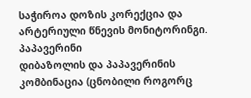საჭიროა დოზის კორექცია და არტერიული წნევის მონიტორინგი.
პაპავერინი
დიბაზოლის და პაპავერინის კომბინაცია (ცნობილი როგორც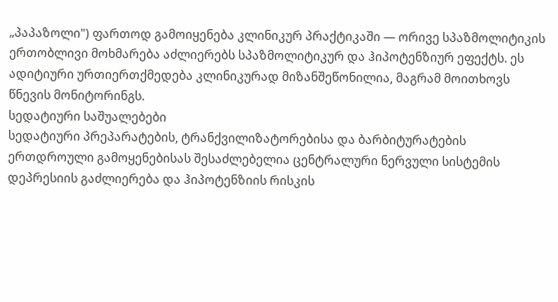„პაპაზოლი") ფართოდ გამოიყენება კლინიკურ პრაქტიკაში — ორივე სპაზმოლიტიკის ერთობლივი მოხმარება აძლიერებს სპაზმოლიტიკურ და ჰიპოტენზიურ ეფექტს. ეს ადიტიური ურთიერთქმედება კლინიკურად მიზანშეწონილია, მაგრამ მოითხოვს წნევის მონიტორინგს.
სედატიური საშუალებები
სედატიური პრეპარატების, ტრანქვილიზატორებისა და ბარბიტურატების ერთდროული გამოყენებისას შესაძლებელია ცენტრალური ნერვული სისტემის დეპრესიის გაძლიერება და ჰიპოტენზიის რისკის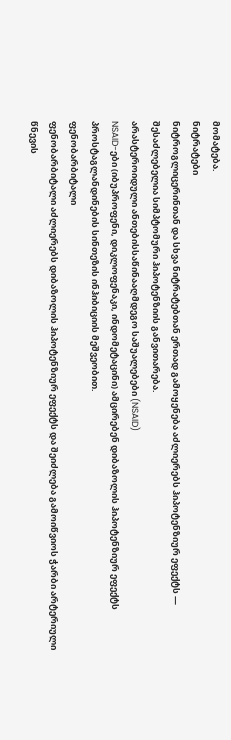მომატება.
ნიტრატები
ნიტროგლიცერინთან და სხვა ნიტრატებთან ერთად გამოყენება აძლიერებს ჰიპოტენზიურ ეფექტს — შესაძლებელია სიმპტომური ჰიპოტენზიის განვითარება.
არასტეროიდული ანთებისსაწინააღმდეგო საშუალებები (NSAID)
NSAID-ები (იბუპროფენი, დიკლოფენაკი, ინდომეტაცინი) ამცირებენ დიბაზოლის ჰიპოტენზიურ ეფექტს პროსტაგლანდინების სინთეზის ინჰიბიციის მეშვეობით.
ფენობარბიტალი
ფენობარბიტალი აძლიერებს დიბაზოლის ჰიპოტენზიურ ეფექტს და შეიძლება გამოიწვიოს ჭარბი არტერიული წნევის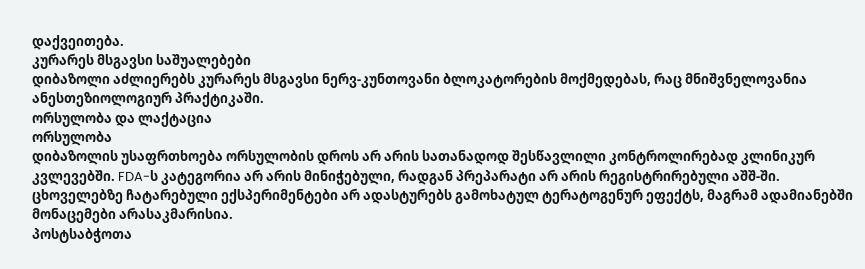დაქვეითება.
კურარეს მსგავსი საშუალებები
დიბაზოლი აძლიერებს კურარეს მსგავსი ნერვ-კუნთოვანი ბლოკატორების მოქმედებას, რაც მნიშვნელოვანია ანესთეზიოლოგიურ პრაქტიკაში.
ორსულობა და ლაქტაცია
ორსულობა
დიბაზოლის უსაფრთხოება ორსულობის დროს არ არის სათანადოდ შესწავლილი კონტროლირებად კლინიკურ კვლევებში. FDA-ს კატეგორია არ არის მინიჭებული, რადგან პრეპარატი არ არის რეგისტრირებული აშშ-ში. ცხოველებზე ჩატარებული ექსპერიმენტები არ ადასტურებს გამოხატულ ტერატოგენურ ეფექტს, მაგრამ ადამიანებში მონაცემები არასაკმარისია.
პოსტსაბჭოთა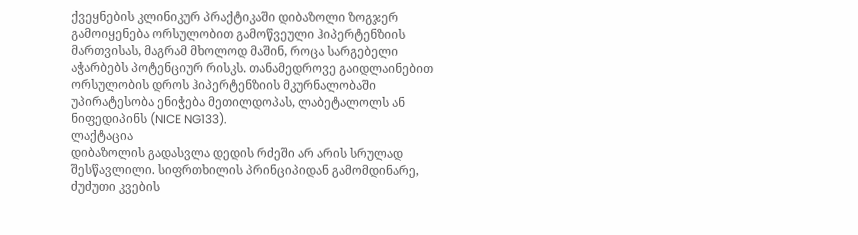ქვეყნების კლინიკურ პრაქტიკაში დიბაზოლი ზოგჯერ გამოიყენება ორსულობით გამოწვეული ჰიპერტენზიის მართვისას, მაგრამ მხოლოდ მაშინ, როცა სარგებელი აჭარბებს პოტენციურ რისკს. თანამედროვე გაიდლაინებით ორსულობის დროს ჰიპერტენზიის მკურნალობაში უპირატესობა ენიჭება მეთილდოპას, ლაბეტალოლს ან ნიფედიპინს (NICE NG133).
ლაქტაცია
დიბაზოლის გადასვლა დედის რძეში არ არის სრულად შესწავლილი. სიფრთხილის პრინციპიდან გამომდინარე, ძუძუთი კვების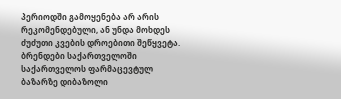პერიოდში გამოყენება არ არის რეკომენდებული, ან უნდა მოხდეს ძუძუთი კვების დროებითი შეწყვეტა.
ბრენდები საქართველოში
საქართველოს ფარმაცევტულ ბაზარზე დიბაზოლი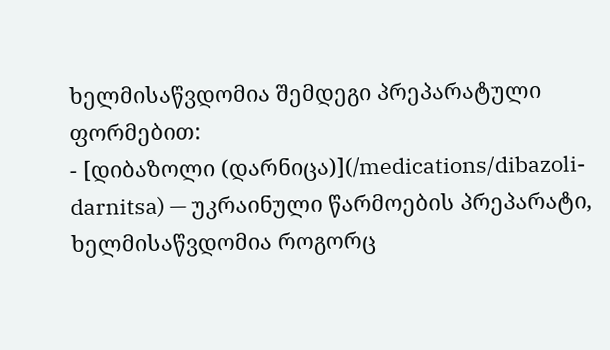ხელმისაწვდომია შემდეგი პრეპარატული ფორმებით:
- [დიბაზოლი (დარნიცა)](/medications/dibazoli-darnitsa) — უკრაინული წარმოების პრეპარატი, ხელმისაწვდომია როგორც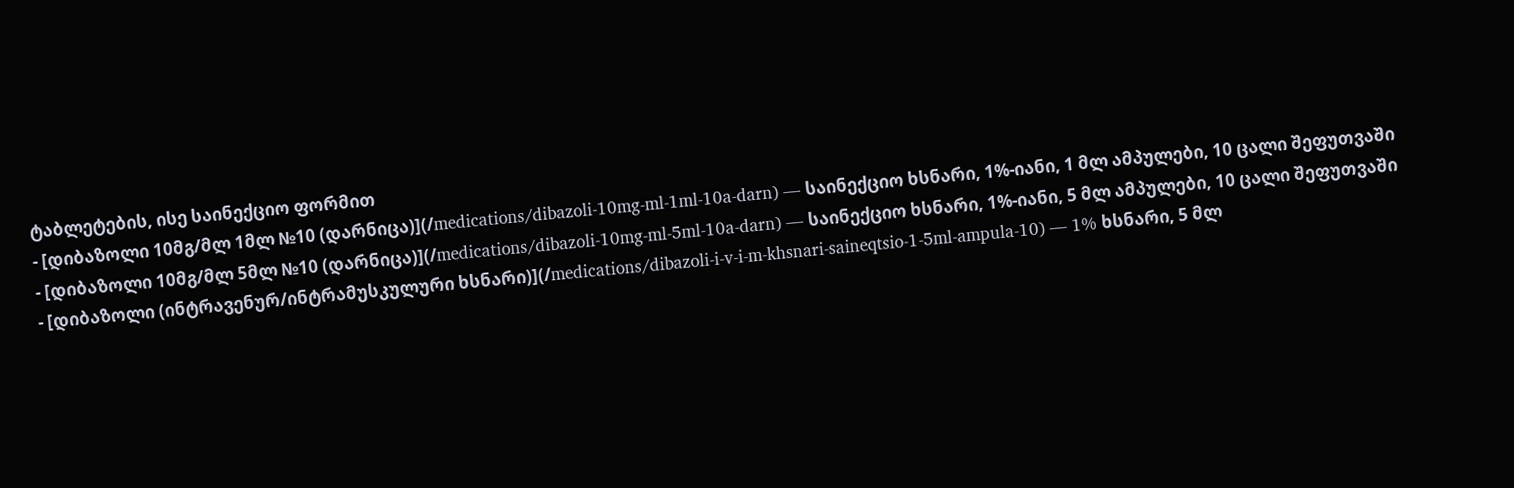ტაბლეტების, ისე საინექციო ფორმით
- [დიბაზოლი 10მგ/მლ 1მლ №10 (დარნიცა)](/medications/dibazoli-10mg-ml-1ml-10a-darn) — საინექციო ხსნარი, 1%-იანი, 1 მლ ამპულები, 10 ცალი შეფუთვაში
- [დიბაზოლი 10მგ/მლ 5მლ №10 (დარნიცა)](/medications/dibazoli-10mg-ml-5ml-10a-darn) — საინექციო ხსნარი, 1%-იანი, 5 მლ ამპულები, 10 ცალი შეფუთვაში
- [დიბაზოლი (ინტრავენურ/ინტრამუსკულური ხსნარი)](/medications/dibazoli-i-v-i-m-khsnari-saineqtsio-1-5ml-ampula-10) — 1% ხსნარი, 5 მლ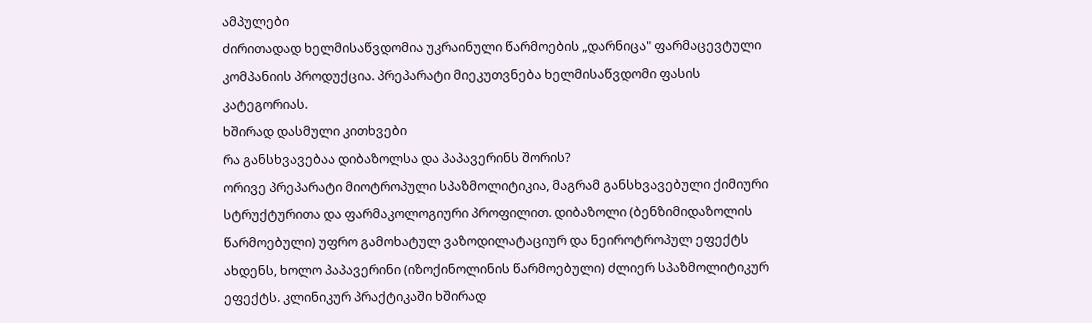ამპულები
ძირითადად ხელმისაწვდომია უკრაინული წარმოების „დარნიცა" ფარმაცევტული კომპანიის პროდუქცია. პრეპარატი მიეკუთვნება ხელმისაწვდომი ფასის კატეგორიას.
ხშირად დასმული კითხვები
რა განსხვავებაა დიბაზოლსა და პაპავერინს შორის?
ორივე პრეპარატი მიოტროპული სპაზმოლიტიკია, მაგრამ განსხვავებული ქიმიური სტრუქტურითა და ფარმაკოლოგიური პროფილით. დიბაზოლი (ბენზიმიდაზოლის წარმოებული) უფრო გამოხატულ ვაზოდილატაციურ და ნეიროტროპულ ეფექტს ახდენს, ხოლო პაპავერინი (იზოქინოლინის წარმოებული) ძლიერ სპაზმოლიტიკურ ეფექტს. კლინიკურ პრაქტიკაში ხშირად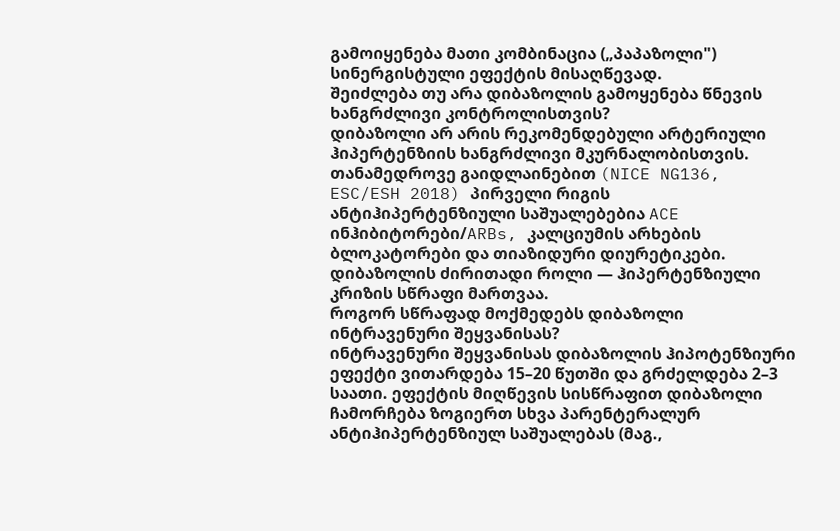გამოიყენება მათი კომბინაცია („პაპაზოლი") სინერგისტული ეფექტის მისაღწევად.
შეიძლება თუ არა დიბაზოლის გამოყენება წნევის ხანგრძლივი კონტროლისთვის?
დიბაზოლი არ არის რეკომენდებული არტერიული ჰიპერტენზიის ხანგრძლივი მკურნალობისთვის. თანამედროვე გაიდლაინებით (NICE NG136, ESC/ESH 2018) პირველი რიგის ანტიჰიპერტენზიული საშუალებებია ACE ინჰიბიტორები/ARBs, კალციუმის არხების ბლოკატორები და თიაზიდური დიურეტიკები. დიბაზოლის ძირითადი როლი — ჰიპერტენზიული კრიზის სწრაფი მართვაა.
როგორ სწრაფად მოქმედებს დიბაზოლი ინტრავენური შეყვანისას?
ინტრავენური შეყვანისას დიბაზოლის ჰიპოტენზიური ეფექტი ვითარდება 15–20 წუთში და გრძელდება 2–3 საათი. ეფექტის მიღწევის სისწრაფით დიბაზოლი ჩამორჩება ზოგიერთ სხვა პარენტერალურ ანტიჰიპერტენზიულ საშუალებას (მაგ.,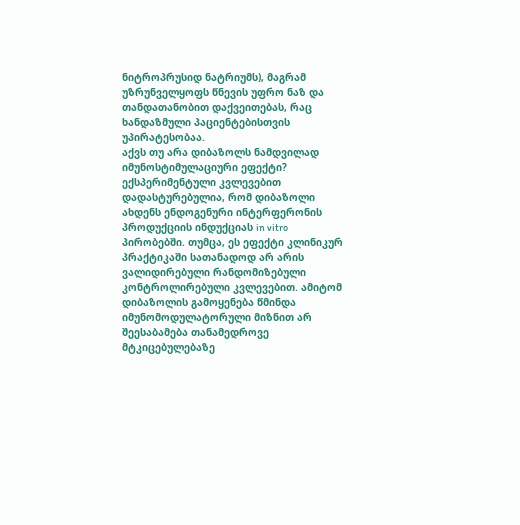ნიტროპრუსიდ ნატრიუმს), მაგრამ უზრუნველყოფს წნევის უფრო ნაზ და თანდათანობით დაქვეითებას, რაც ხანდაზმული პაციენტებისთვის უპირატესობაა.
აქვს თუ არა დიბაზოლს ნამდვილად იმუნოსტიმულაციური ეფექტი?
ექსპერიმენტული კვლევებით დადასტურებულია, რომ დიბაზოლი ახდენს ენდოგენური ინტერფერონის პროდუქციის ინდუქციას in vitro პირობებში. თუმცა, ეს ეფექტი კლინიკურ პრაქტიკაში სათანადოდ არ არის ვალიდირებული რანდომიზებული კონტროლირებული კვლევებით. ამიტომ დიბაზოლის გამოყენება წმინდა იმუნომოდულატორული მიზნით არ შეესაბამება თანამედროვე მტკიცებულებაზე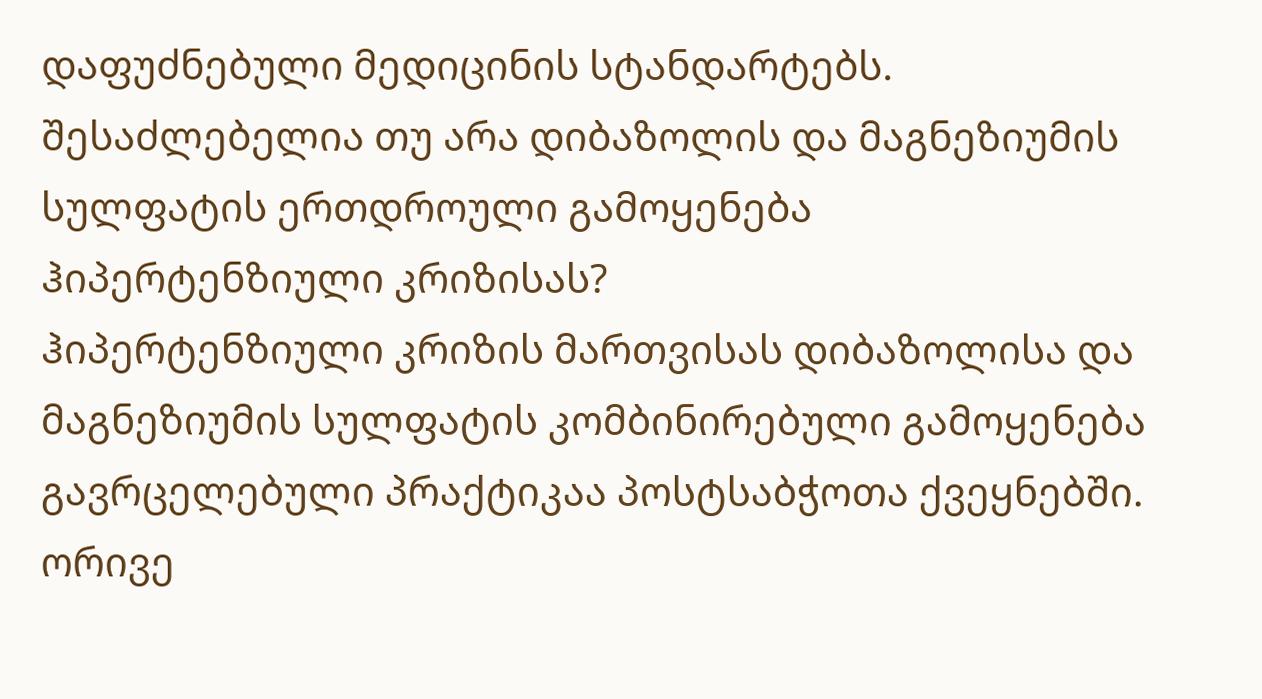დაფუძნებული მედიცინის სტანდარტებს.
შესაძლებელია თუ არა დიბაზოლის და მაგნეზიუმის სულფატის ერთდროული გამოყენება ჰიპერტენზიული კრიზისას?
ჰიპერტენზიული კრიზის მართვისას დიბაზოლისა და მაგნეზიუმის სულფატის კომბინირებული გამოყენება გავრცელებული პრაქტიკაა პოსტსაბჭოთა ქვეყნებში. ორივე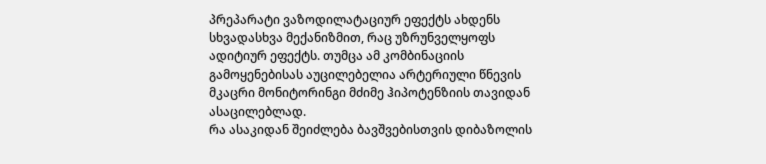პრეპარატი ვაზოდილატაციურ ეფექტს ახდენს სხვადასხვა მექანიზმით, რაც უზრუნველყოფს ადიტიურ ეფექტს. თუმცა ამ კომბინაციის გამოყენებისას აუცილებელია არტერიული წნევის მკაცრი მონიტორინგი მძიმე ჰიპოტენზიის თავიდან ასაცილებლად.
რა ასაკიდან შეიძლება ბავშვებისთვის დიბაზოლის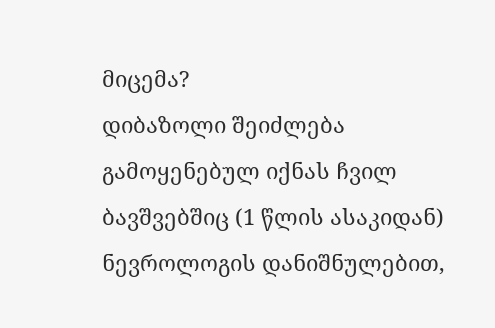მიცემა?
დიბაზოლი შეიძლება გამოყენებულ იქნას ჩვილ ბავშვებშიც (1 წლის ასაკიდან) ნევროლოგის დანიშნულებით,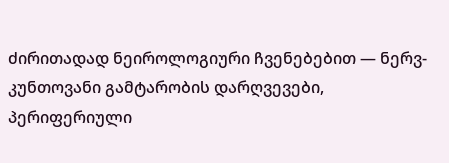ძირითადად ნეიროლოგიური ჩვენებებით — ნერვ-კუნთოვანი გამტარობის დარღვევები, პერიფერიული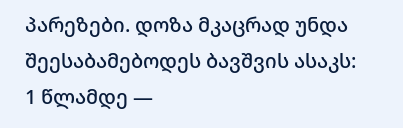პარეზები. დოზა მკაცრად უნდა შეესაბამებოდეს ბავშვის ასაკს: 1 წლამდე —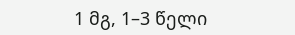1 მგ, 1–3 წელი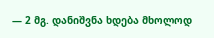— 2 მგ. დანიშვნა ხდება მხოლოდ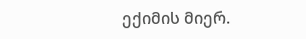ექიმის მიერ.